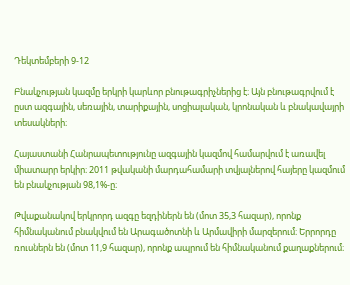Դեկտեմբերի 9-12

Բնակչության կազմը երկրի կարևոր բնութագրիչներից է։ Այն բնութագրվում է ըստ ազգային, սեռային, տարիքային, սոցիալական, կրոնական և բնակավայրի տեսակների։

Հայաստանի Հանրապետությունը ազգային կազմով համարվում է առավել միատարր երկիր։ 2011 թվականի մարդահամարի տվյալներով հայերը կազմում են բնակչության 98,1%-ը։

Թվաքանակով երկրորդ ազգը եզդիներն են (մոտ 35,3 հազար), որոնք հիմնականում բնակվում են Արագածոտնի և Արմավիրի մարզերում։ Երրորդը ռուսներն են (մոտ 11,9 հազար), որոնք ապրում են հիմնականում քաղաքներում։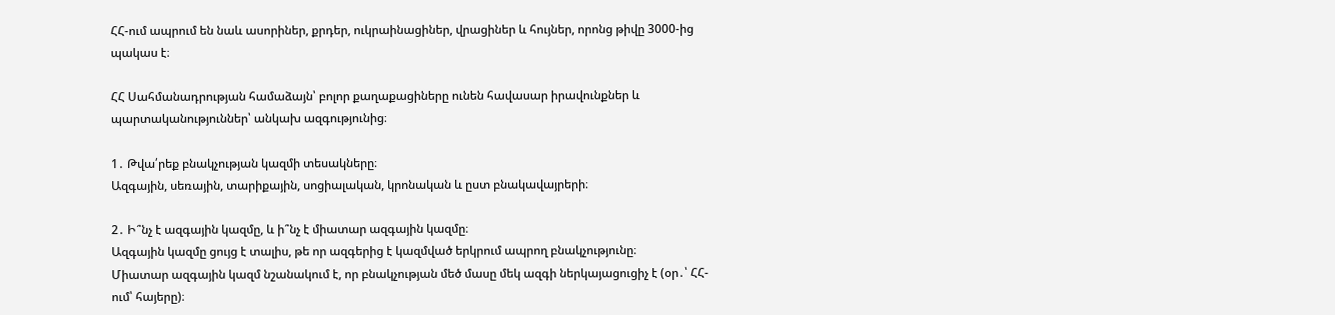ՀՀ-ում ապրում են նաև ասորիներ, քրդեր, ուկրաինացիներ, վրացիներ և հույներ, որոնց թիվը 3000-ից պակաս է։

ՀՀ Սահմանադրության համաձայն՝ բոլոր քաղաքացիները ունեն հավասար իրավունքներ և պարտականություններ՝ անկախ ազգությունից։

1․ Թվա՛րեք բնակչության կազմի տեսակները։
Ազգային, սեռային, տարիքային, սոցիալական, կրոնական և ըստ բնակավայրերի։

2․ Ի՞նչ է ազգային կազմը, և ի՞նչ է միատար ազգային կազմը։
Ազգային կազմը ցույց է տալիս, թե որ ազգերից է կազմված երկրում ապրող բնակչությունը։
Միատար ազգային կազմ նշանակում է, որ բնակչության մեծ մասը մեկ ազգի ներկայացուցիչ է (օր․՝ ՀՀ-ում՝ հայերը)։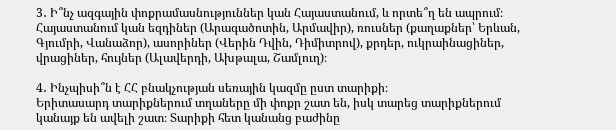3․ Ի՞նչ ազգային փոքրամասնություններ կան Հայաստանում, և որտե՞ղ են ապրում։
Հայաստանում կան եզդիներ (Արագածոտին, Արմավիր), ռուսներ (քաղաքներ՝ Երևան, Գյումրի, Վանաձոր), ասորիներ (Վերին Դվին, Դիմիտրով), քրդեր, ուկրաինացիներ, վրացիներ, հույներ (Ալավերդի, Ախթալա, Շամլուղ)։

4․ Ինչպիսի՞ն է ՀՀ բնակչության սեռային կազմը ըստ տարիքի։
Երիտասարդ տարիքներում տղաները մի փոքր շատ են, իսկ տարեց տարիքներում կանայք են ավելի շատ։ Տարիքի հետ կանանց բաժինը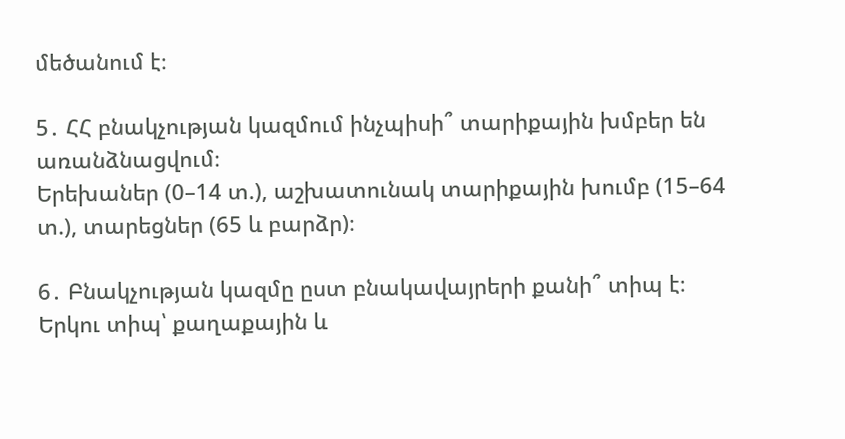մեծանում է։

5․ ՀՀ բնակչության կազմում ինչպիսի՞ տարիքային խմբեր են առանձնացվում։
Երեխաներ (0–14 տ.), աշխատունակ տարիքային խումբ (15–64 տ.), տարեցներ (65 և բարձր)։

6․ Բնակչության կազմը ըստ բնակավայրերի քանի՞ տիպ է։
Երկու տիպ՝ քաղաքային և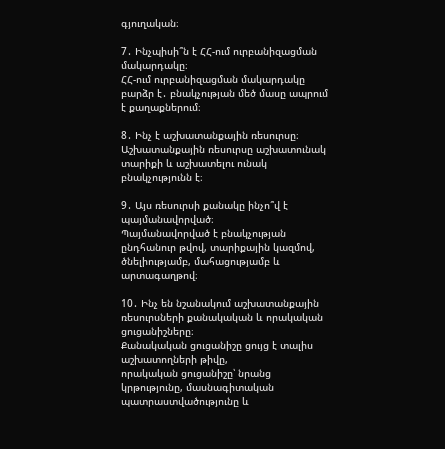գյուղական։

7․ Ինչպիսի՞ն է ՀՀ-ում ուրբանիզացման մակարդակը։
ՀՀ-ում ուրբանիզացման մակարդակը բարձր է․ բնակչության մեծ մասը ապրում է քաղաքներում։

8․ Ինչ է աշխատանքային ռեսուրսը։
Աշխատանքային ռեսուրսը աշխատունակ տարիքի և աշխատելու ունակ բնակչությունն է։

9․ Այս ռեսուրսի քանակը ինչո՞վ է պայմանավորված։
Պայմանավորված է բնակչության ընդհանուր թվով, տարիքային կազմով, ծնելիությամբ, մահացությամբ և արտագաղթով։

10․ Ինչ են նշանակում աշխատանքային ռեսուրսների քանակական և որակական ցուցանիշները։
Քանակական ցուցանիշը ցույց է տալիս աշխատողների թիվը,
որակական ցուցանիշը՝ նրանց կրթությունը, մասնագիտական պատրաստվածությունը և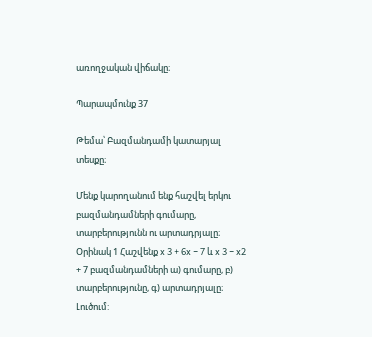առողջական վիճակը։

Պարապմունք 37

Թեմա՝ Բազմանդամի կատարյալ տեսքը։

Մենք կարողանում ենք հաշվել երկու բազմանդամների գումարը, տարբերությունն ու արտադրյալը։
Օրինակ 1 Հաշվենք x 3 + 6x − 7 և x 3 − x2 + 7 բազմանդամների ա) գումարը, բ) տարբերությունը, գ) արտադրյալը։
Լուծում: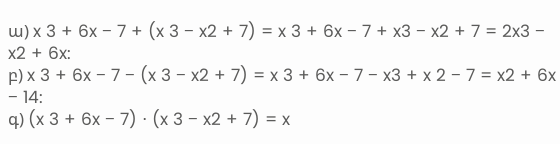ա) x 3 + 6x − 7 + (x 3 − x2 + 7) = x 3 + 6x − 7 + x3 − x2 + 7 = 2x3 − x2 + 6x:
բ) x 3 + 6x − 7 − (x 3 − x2 + 7) = x 3 + 6x − 7 − x3 + x 2 − 7 = x2 + 6x − 14:
գ) (x 3 + 6x − 7) ⋅ (x 3 − x2 + 7) = x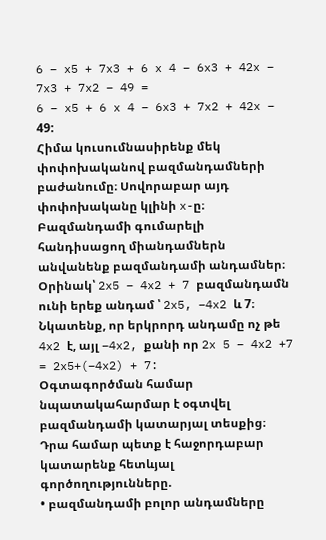6 − x5 + 7x3 + 6 x 4 − 6x3 + 42x − 7x3 + 7x2 − 49 =
6 − x5 + 6 x 4 − 6x3 + 7x2 + 42x − 49:
Հիմա կուսումնասիրենք մեկ փոփոխականով բազմանդամների բաժանումը։ Սովորաբար այդ փոփոխականը կլինի x-ը։ Բազմանդամի գումարելի հանդիսացող միանդամներն անվանենք բազմանդամի անդամներ։ Օրինակ՝ 2x5 − 4x2 + 7 բազմանդամն ունի երեք անդամ ՝ 2x5, −4x2 և 7։ Նկատենք, որ երկրորդ անդամը ոչ թե 4x2 է, այլ −4x2, քանի որ 2x 5 − 4x2 +7 = 2x5+(−4x2) + 7:
Օգտագործման համար նպատակահարմար է օգտվել բազմանդամի կատարյալ տեսքից։ Դրա համար պետք է հաջորդաբար կատարենք հետևյալ գործողությունները.
• բազմանդամի բոլոր անդամները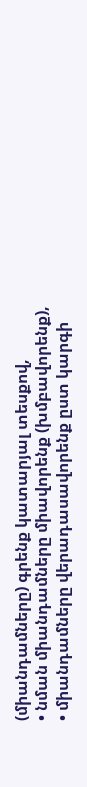(միանդամները) գրենք կատարյալ տեսքով,
• նման միանդամները միավորենք (խմբավորենք),
• միանդամները վերադասավորենք ըստ կարգի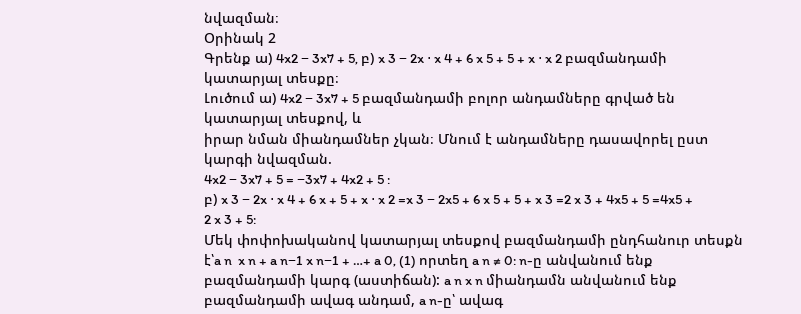նվազման։
Օրինակ 2
Գրենք ա) 4x2 − 3x7 + 5, բ) x 3 − 2x ⋅ x 4 + 6 x 5 + 5 + x ⋅ x 2 բազմանդամի կատարյալ տեսքը։
Լուծում ա) 4x2 − 3x7 + 5 բազմանդամի բոլոր անդամները գրված են կատարյալ տեսքով, և
իրար նման միանդամներ չկան։ Մնում է անդամները դասավորել ըստ կարգի նվազման.
4x2 − 3x7 + 5 = −3x7 + 4x2 + 5 :
բ) x 3 − 2x ⋅ x 4 + 6 x + 5 + x ⋅ x 2 =x 3 − 2x5 + 6 x 5 + 5 + x 3 =2 x 3 + 4x5 + 5 =4x5 + 2 x 3 + 5:
Մեկ փոփոխականով կատարյալ տեսքով բազմանդամի ընդհանուր տեսքն է՝a n  x n + a n−1 x n−1 + …+ a 0, (1) որտեղ a n ≠ 0: n-ը անվանում ենք բազմանդամի կարգ (աստիճան): a n x n միանդամն անվանում ենք բազմանդամի ավագ անդամ, a n-ը՝ ավագ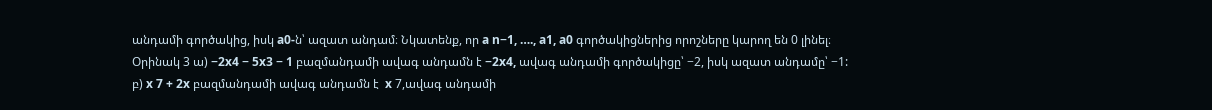անդամի գործակից, իսկ a0-ն՝ ազատ անդամ։ Նկատենք, որ a n−1, …., a1, a0 գործակիցներից որոշները կարող են 0 լինել։
Օրինակ 3 ա) −2x4 − 5x3 − 1 բազմանդամի ավագ անդամն է −2x4, ավագ անդամի գործակիցը՝ −2, իսկ ազատ անդամը՝ −1:
բ) x 7 + 2x բազմանդամի ավագ անդամն է  x 7,ավագ անդամի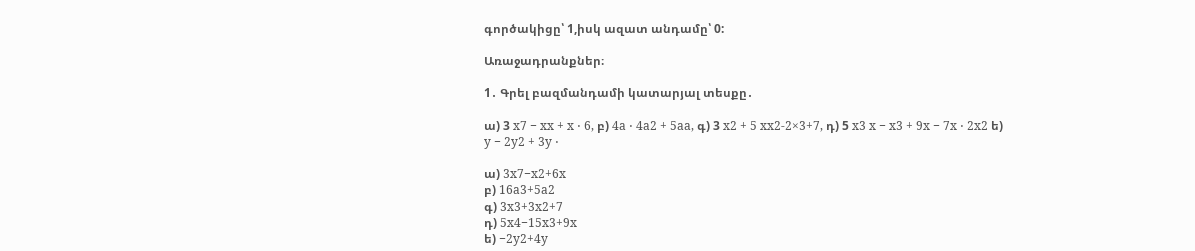գործակիցը՝ 1,իսկ ազատ անդամը՝ 0:

Առաջադրանքներ։

1․ Գրել բազմանդամի կատարյալ տեսքը․

ա) 3 x7 − xx + x ⋅ 6, բ) 4a ⋅ 4a2 + 5aa, գ) 3 x2 + 5 xx2-2×3+7, դ) 5 x3 x − x3 + 9x − 7x ⋅ 2x2 ե) y − 2y2 + 3y ⋅

ա) 3x7−x2+6x
բ) 16a3+5a2
գ) 3x3+3x2+7
դ) 5x4−15x3+9x
ե) −2y2+4y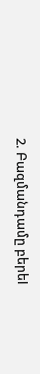2. Բազմանդամը բերեl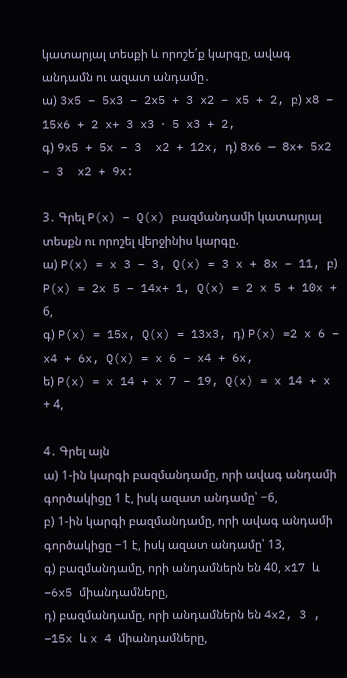կատարյալ տեսքի և որոշե՛ք կարգը, ավագ անդամն ու ազատ անդամը․
ա) 3x5 − 5x3 − 2x5 + 3 x2 − x5 + 2, բ) x8 − 15x6 + 2 x+ 3 x3 ⋅ 5 x3 + 2,
գ) 9x5 + 5x − 3  x2 + 12x, դ) 8x6 — 8x+ 5x2 − 3  x2 + 9x:

3․ Գրել P(x) − Q(x) բազմանդամի կատարյալ տեսքն ու որոշել վերջինիս կարգը.
ա) P(x) = x 3 − 3, Q(x) = 3 x + 8x − 11, բ) P(x) = 2x 5 − 14x+ 1, Q(x) = 2 x 5 + 10x + 6,
գ) P(x) = 15x, Q(x) = 13x3, դ) P(x) =2 x 6 − x4 + 6x, Q(x) = x 6 − x4 + 6x,
ե) P(x) = x 14 + x 7 − 19, Q(x) = x 14 + x + 4,

4․ Գրել այն
ա) 1-ին կարգի բազմանդամը, որի ավագ անդամի գործակիցը 1 է, իսկ ազատ անդամը՝ −6,
բ) 1-ին կարգի բազմանդամը, որի ավագ անդամի գործակիցը −1 է, իսկ ազատ անդամը՝ 13,
գ) բազմանդամը, որի անդամներն են 40, x17 և −6x5 միանդամները,
դ) բազմանդամը, որի անդամներն են 4x2, 3 , −15x և x 4 միանդամները,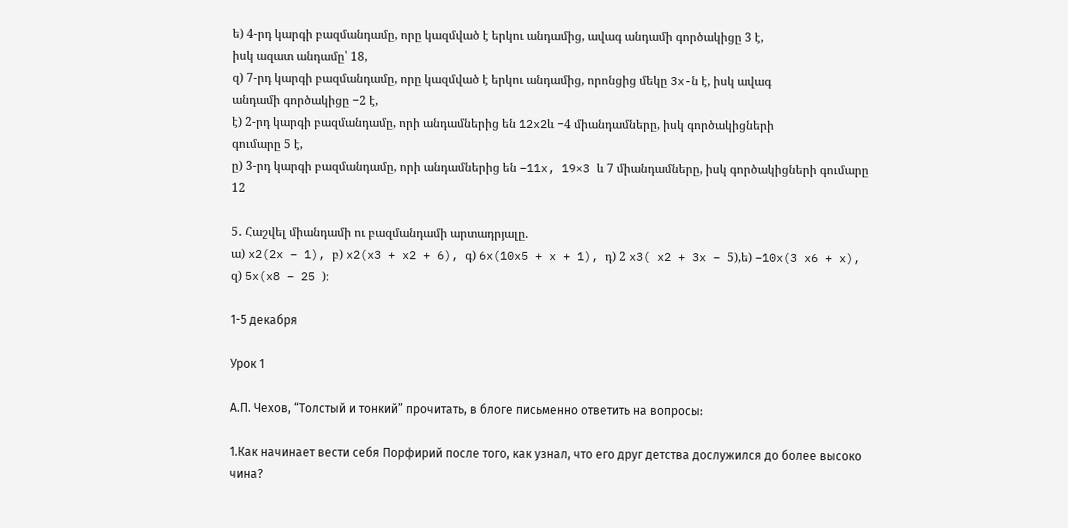ե) 4-րդ կարգի բազմանդամը, որը կազմված է երկու անդամից, ավագ անդամի գործակիցը 3 է,
իսկ ազատ անդամը՝ 18,
զ) 7-րդ կարգի բազմանդամը, որը կազմված է երկու անդամից, որոնցից մեկը 3x-ն է, իսկ ավագ
անդամի գործակիցը −2 է,
է) 2-րդ կարգի բազմանդամը, որի անդամներից են 12x2և −4 միանդամները, իսկ գործակիցների
գումարը 5 է,
ը) 3-րդ կարգի բազմանդամը, որի անդամներից են −11x, 19×3 և 7 միանդամները, իսկ գործակիցների գումարը 12

5․ Հաշվել միանդամի ու բազմանդամի արտադրյալը.
ա) x2(2x − 1), բ) x2(x3 + x2 + 6), գ) 6x(10x5 + x + 1), դ) 2 x3( x2 + 3x − 5),ե) −10x(3 x6 + x), զ) 5x(x8 − 25 )։

1-5 декабря

Урок 1

А.П. Чехов, “Толстый и тонкий” прочитать, в блоге письменно ответить на вопросы:

1.Как начинает вести себя Порфирий после того, как узнал, что его друг детства дослужился до более высоко чина?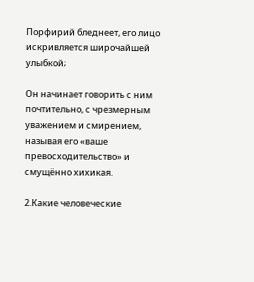Порфирий бледнеет, его лицо искривляется широчайшей улыбкой;

Он начинает говорить с ним почтительно, с чрезмерным уважением и смирением, называя его «ваше превосходительство» и смущённо хихикая.

2.Какие человеческие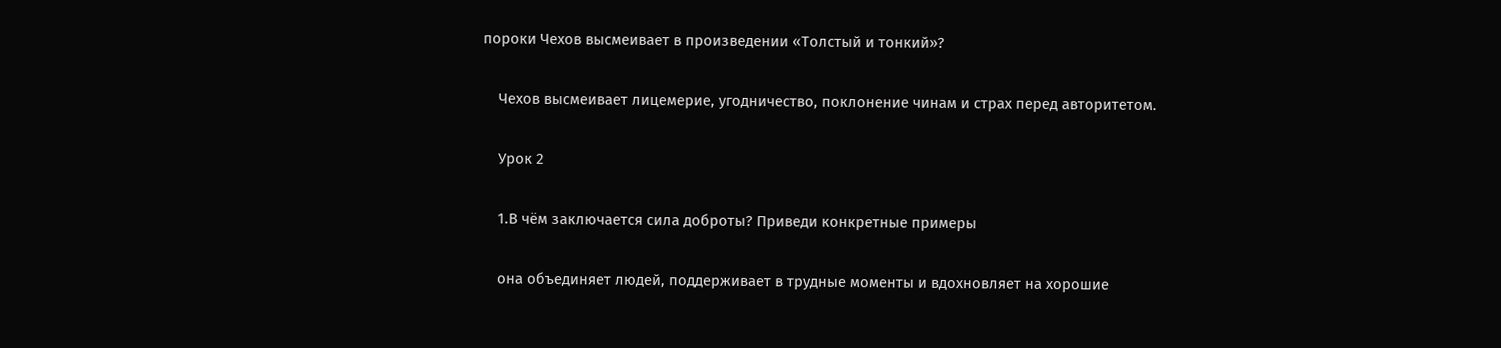пороки Чехов высмеивает в произведении «Толстый и тонкий»?

    Чехов высмеивает лицемерие, угодничество, поклонение чинам и страх перед авторитетом.

    Урок 2

    1.В чём заключается сила доброты? Приведи конкретные примеры

    она объединяет людей, поддерживает в трудные моменты и вдохновляет на хорошие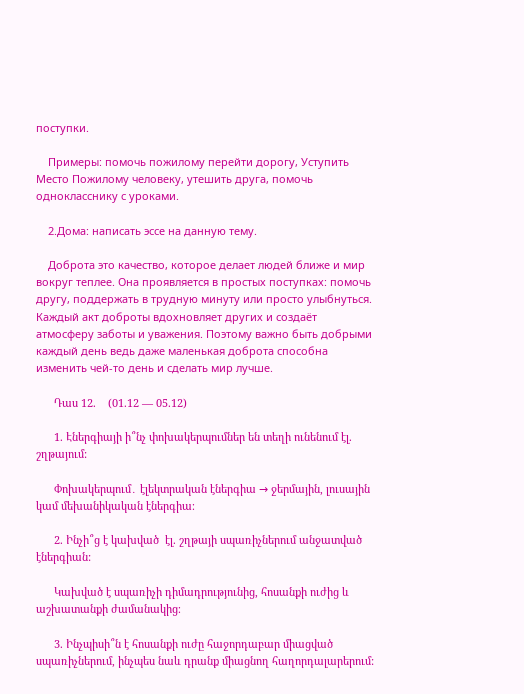поступки.

    Примеры: помочь пожилому перейти дорогу, Уступить Место Пожилому человеку, утешить друга, помочь однокласснику с уроками.

    2.Дома: написать эссе на данную тему.

    Доброта это качество, которое делает людей ближе и мир вокруг теплее. Она проявляется в простых поступках: помочь другу, поддержать в трудную минуту или просто улыбнуться. Каждый акт доброты вдохновляет других и создаёт атмосферу заботы и уважения. Поэтому важно быть добрыми каждый день ведь даже маленькая доброта способна изменить чей-то день и сделать мир лучше.

      Դաս 12.    (01.12 — 05.12)

      1. Էներգիայի ի՞նչ փոխակերպումներ են տեղի ունենում էլ. շղթայում:

      Փոխակերպում․ էլեկտրական էներգիա → ջերմային, լուսային կամ մեխանիկական էներգիա։

      2. Ինչի՞ց է կախված  էլ. շղթայի սպառիչներում անջատված էներգիան:

      Կախված է սպառիչի դիմադրությունից, հոսանքի ուժից և աշխատանքի ժամանակից։

      3. Ինչպիսի՞ն է հոսանքի ուժը հաջորդաբար միացված սպառիչներում, ինչպես նաև դրանք միացնող հաղորդալարերում: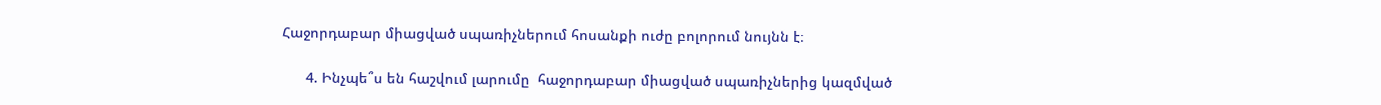Հաջորդաբար միացված սպառիչներում հոսանքի ուժը բոլորում նույնն է։

      4. Ինչպե՞ս են հաշվում լարումը  հաջորդաբար միացված սպառիչներից կազմված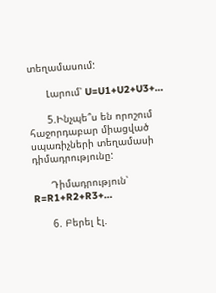տեղամասում:

      Լարում՝ U=U1+U2+U3+…

      5.Ինչպե՞ս են որոշում հաջորդաբար միացված սպառիչների տեղամասի դիմադրությունը:

      Դիմադրություն՝ R=R1+R2+R3+…

      6. Բերել էլ.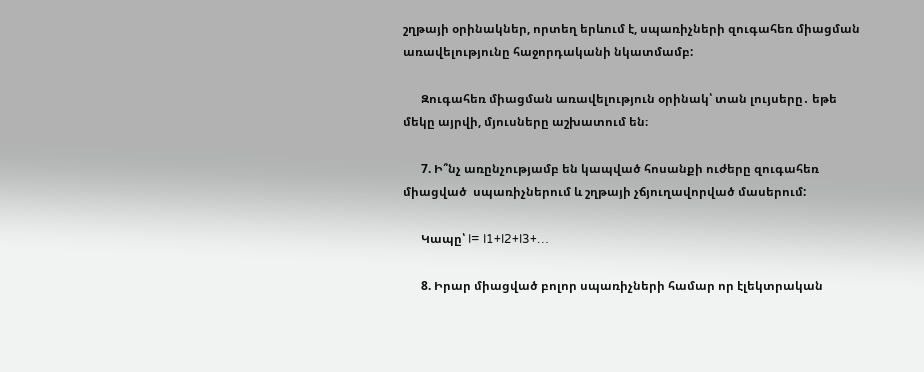շղթայի օրինակներ, որտեղ երևում է, սպառիչների զուգահեռ միացման առավելությունը հաջորդականի նկատմամբ:

      Զուգահեռ միացման առավելություն օրինակ՝ տան լույսերը․ եթե մեկը այրվի, մյուսները աշխատում են։

      7. Ի՞նչ առընչությամբ են կապված հոսանքի ուժերը զուգահեռ միացված  սպառիչներում և շղթայի չճյուղավորված մասերում:

      Կապը՝ I= I1+I2+I3+…

      8. Իրար միացված բոլոր սպառիչների համար որ էլեկտրական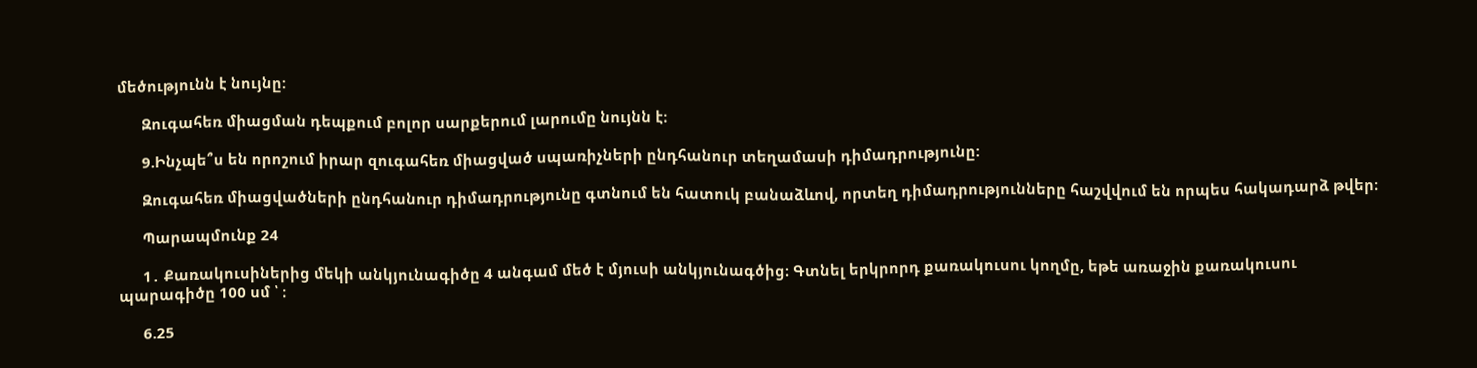մեծությունն է նույնը:

      Զուգահեռ միացման դեպքում բոլոր սարքերում լարումը նույնն է։

      9.Ինչպե՞ս են որոշում իրար զուգահեռ միացված սպառիչների ընդհանուր տեղամասի դիմադրությունը:

      Զուգահեռ միացվածների ընդհանուր դիմադրությունը գտնում են հատուկ բանաձևով, որտեղ դիմադրությունները հաշվվում են որպես հակադարձ թվեր։

      Պարապմունք 24

      1․ Քառակուսիներից մեկի անկյունագիծը 4 անգամ մեծ է մյուսի անկյունագծից։ Գտնել երկրորդ քառակուսու կողմը, եթե առաջին քառակուսու պարագիծը 100 սմ ՝ ։

      6.25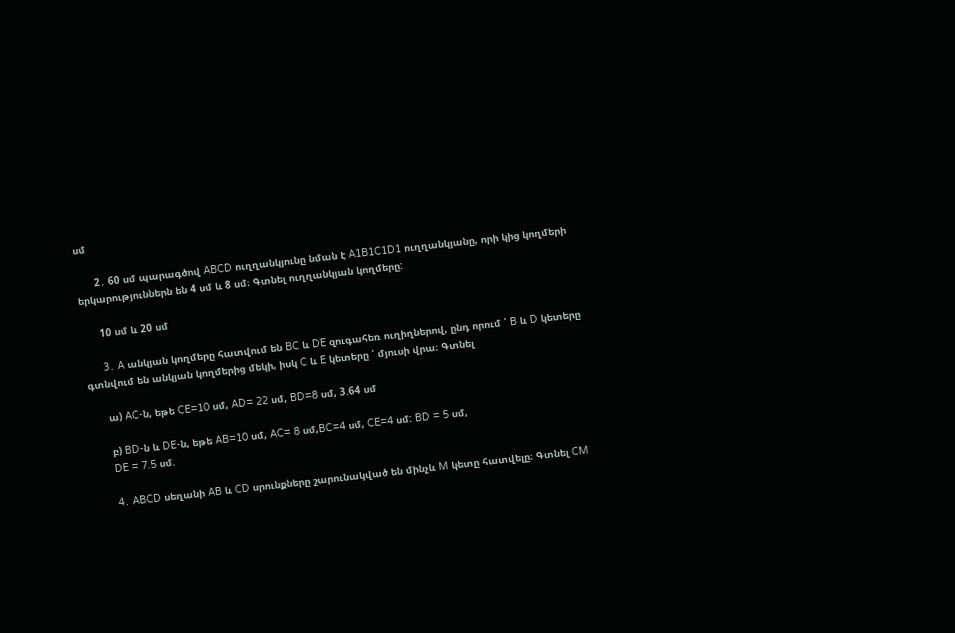սմ

      2․ 60 սմ պարագծով ABCD ուղղանկյունը նման է A1B1C1D1 ուղղանկյանը, որի կից կողմերի երկարություններն են 4 սմ և 8 սմ։ Գտնել ուղղանկյան կողմերը:

      10 սմ և 20 սմ

      3․ A անկյան կողմերը հատվում են BC և DE զուգահեռ ուղիղներով, ընդ որում ՝ B և D կետերը գտնվում են անկյան կողմերից մեկի, իսկ C և E կետերը ՝ մյուսի վրա։ Գտնել

      ա) AC-ն, եթե CE=10 սմ, AD= 22 սմ, BD=8 սմ, 3.64 սմ

      բ) BD-ն և DE-ն, եթե AB=10 սմ, AC= 8 սմ,BC=4 սմ, CE=4 սմ: BD = 5 սմ,
      DE = 7.5 սմ.

      4․ ABCD սեղանի AB և CD սրունքները շարունակված են մինչև M կետը հատվելը։ Գտնել CM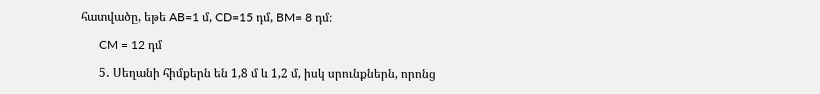հատվածը, եթե AB=1 մ, CD=15 դմ, BM= 8 դմ։

      CM = 12 դմ

      5․ Սեղանի հիմքերն են 1,8 մ և 1,2 մ, իսկ սրունքներն, որոնց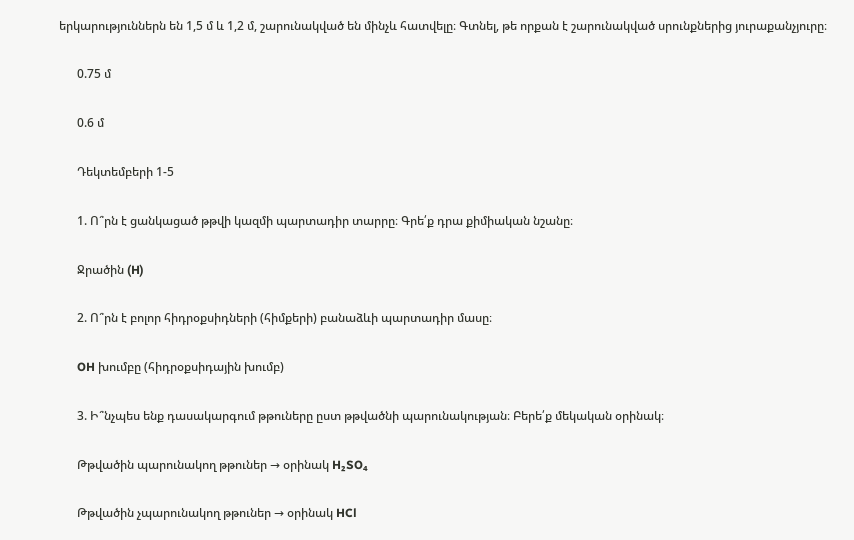երկարություններն են 1,5 մ և 1,2 մ, շարունակված են մինչև հատվելը։ Գտնել, թե որքան է շարունակված սրունքներից յուրաքանչյուրը։

      0.75 մ

      0.6 մ

      Դեկտեմբերի 1-5

      1. Ո՞րն է ցանկացած թթվի կազմի պարտադիր տարրը։ Գրե՛ք դրա քիմիական նշանը։

      Ջրածին (H)

      2. Ո՞րն է բոլոր հիդրօքսիդների (հիմքերի) բանաձևի պարտադիր մասը։

      OH խումբը (հիդրօքսիդային խումբ)

      3. Ի՞նչպես ենք դասակարգում թթուները ըստ թթվածնի պարունակության։ Բերե՛ք մեկական օրինակ։

      Թթվածին պարունակող թթուներ → օրինակ H₂SO₄

      Թթվածին չպարունակող թթուներ → օրինակ HCl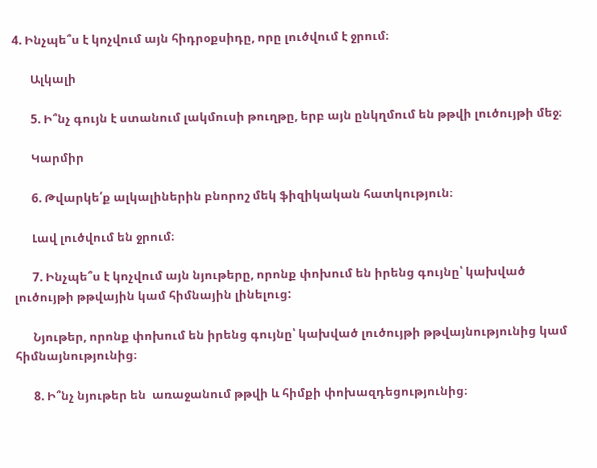4. Ինչպե՞ս է կոչվում այն հիդրօքսիդը, որը լուծվում է ջրում։

      Ալկալի

      5. Ի՞նչ գույն է ստանում լակմուսի թուղթը, երբ այն ընկղմում են թթվի լուծույթի մեջ։

      Կարմիր

      6. Թվարկե՛ք ալկալիներին բնորոշ մեկ ֆիզիկական հատկություն։

      Լավ լուծվում են ջրում։

      7. Ինչպե՞ս է կոչվում այն նյութերը, որոնք փոխում են իրենց գույնը՝ կախված լուծույթի թթվային կամ հիմնային լինելուց:

      Նյութեր, որոնք փոխում են իրենց գույնը՝ կախված լուծույթի թթվայնությունից կամ հիմնայնությունից։

      8. Ի՞նչ նյութեր են  առաջանում թթվի և հիմքի փոխազդեցությունից։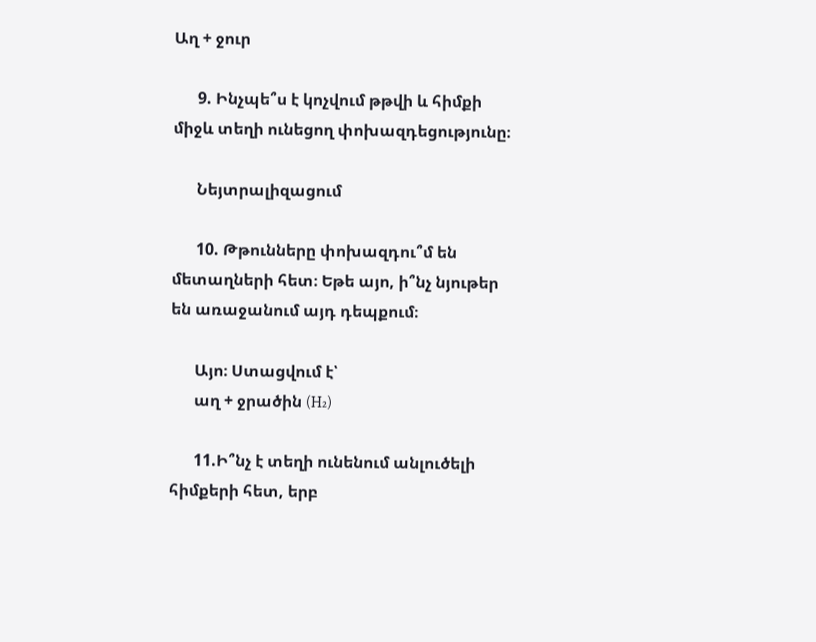Աղ + ջուր

      9. Ինչպե՞ս է կոչվում թթվի և հիմքի միջև տեղի ունեցող փոխազդեցությունը։

      Նեյտրալիզացում

      10. Թթունները փոխազդու՞մ են մետաղների հետ։ Եթե այո, ի՞նչ նյութեր են առաջանում այդ դեպքում։

      Այո։ Ստացվում է՝
      աղ + ջրածին (H₂)

      11.Ի՞նչ է տեղի ունենում անլուծելի հիմքերի հետ, երբ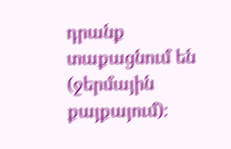դրանք տաքացնում են (ջերմային քայքայում)։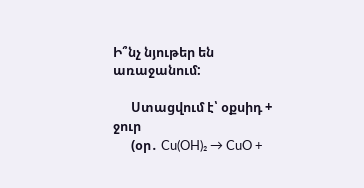Ի՞նչ նյութեր են առաջանում:

      Ստացվում է՝ օքսիդ + ջուր
      (օր․ Cu(OH)₂ → CuO +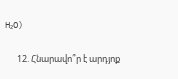H₂O)

      12. Հնարավո՞ր է արդյոք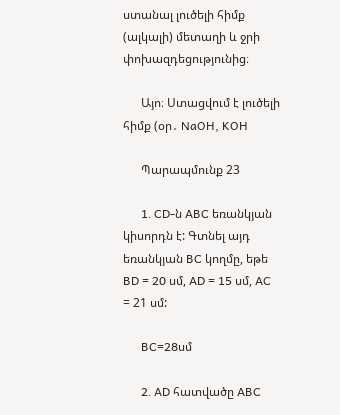ստանալ լուծելի հիմք (ալկալի) մետաղի և ջրի փոխազդեցությունից։

      Այո։ Ստացվում է լուծելի հիմք (օր․ NaOH, KOH

      Պարապմունք 23

      1․ CD-ն ABC եռանկյան կիսորդն է: Գտնել այդ եռանկյան BC կողմը, եթե BD = 20 սմ, AD = 15 սմ, AC = 21 սմ:

      BC=28սմ

      2․ AD հատվածը ABC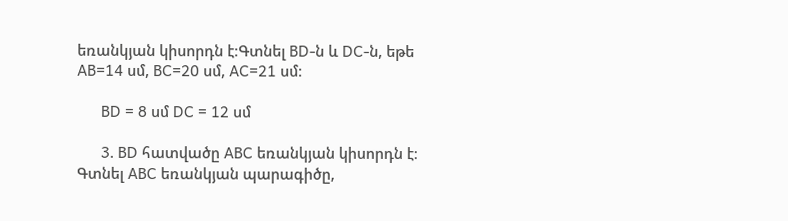եռանկյան կիսորդն է։Գտնել BD-ն և DC-ն, եթե AB=14 սմ, BC=20 սմ, AC=21 սմ։

      BD = 8 սմ DC = 12 սմ

      3․ BD հատվածը ABC եռանկյան կիսորդն է։ Գտնել ABC եռանկյան պարագիծը,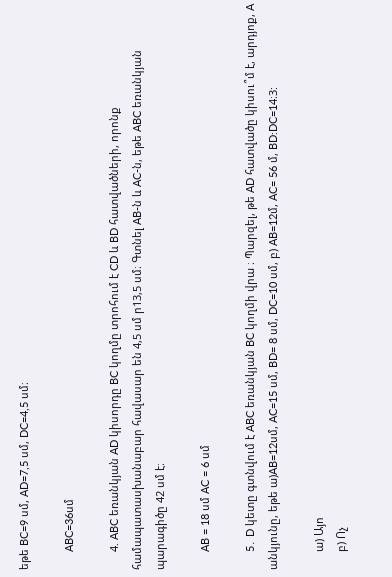եթե BC=9 սմ, AD=7,5 սմ, DC=4,5 սմ։

      ABC=36սմ

      4. ABC եռանկյան AD կիսորդը BC կողմը տրոհում է CD և BD հատվածների, որոնք համապատասխանաբար հավասար են 4,5 սմ ր13,5 սմ։ Գտնել AB-ն և AC-ն, եթե ABC եռանկյան պարագիծը 42 սմ է։

      AB = 18 սմ AC = 6 սմ

      5․ D կետը գտնվում է ABC եռանկյան BC կողմի վրա ։ Պարզել, թե AD հատվածը կիսու՞մ է, արդյոք, A անկյունը, եթե ա)AB=12սմ, AC=15 սմ, BD= 8 սմ, DC=10 սմ, բ) AB=12մ, AC= 56 մ, BD:DC=14։3:

      ա) Այո
      բ) Ոչ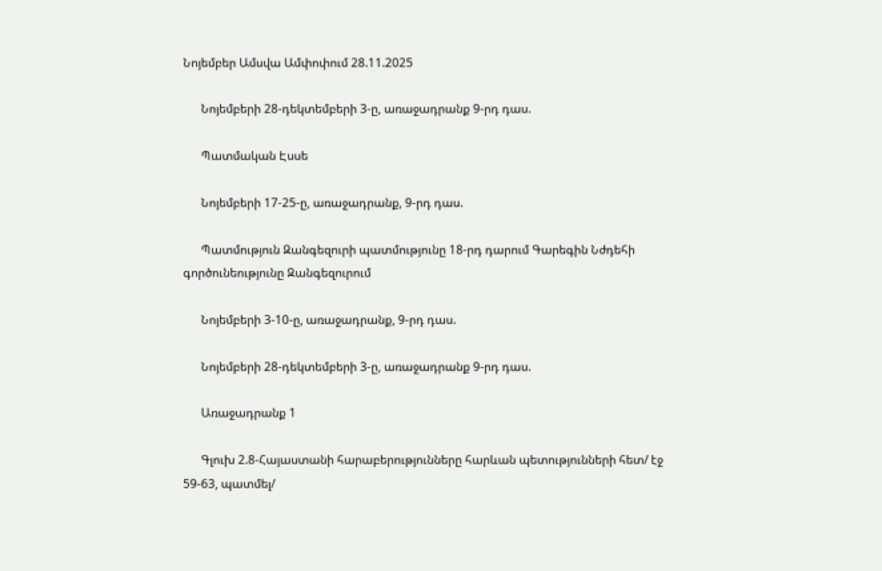Նոյեմբեր Ամսվա Ամփոփում 28.11.2025

      Նոյեմբերի 28-դեկտեմբերի 3-ը, առաջադրանք 9-րդ դաս.

      Պատմական Էսսե

      Նոյեմբերի 17-25-ը, առաջադրանք, 9-րդ դաս.

      Պատմություն Զանգեզուրի պատմությունը 18-րդ դարում Գարեգին Նժդեհի գործունեությունը Զանգեզուրում

      Նոյեմբերի 3-10-ը, առաջադրանք, 9-րդ դաս.

      Նոյեմբերի 28-դեկտեմբերի 3-ը, առաջադրանք 9-րդ դաս.

      Առաջադրանք 1

      Գլուխ 2.8-Հայաստանի հարաբերությունները հարևան պետությունների հետ/ էջ 59-63, պատմել/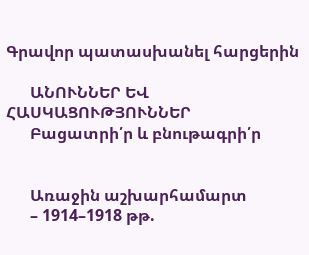Գրավոր պատասխանել հարցերին

      ԱՆՈՒՆՆԵՐ ԵՎ ՀԱՍԿԱՑՈՒԹՅՈՒՆՆԵՐ
      Բացատրի՛ր և բնութագրի՛ր


      Առաջին աշխարհամարտ
      – 1914–1918 թթ.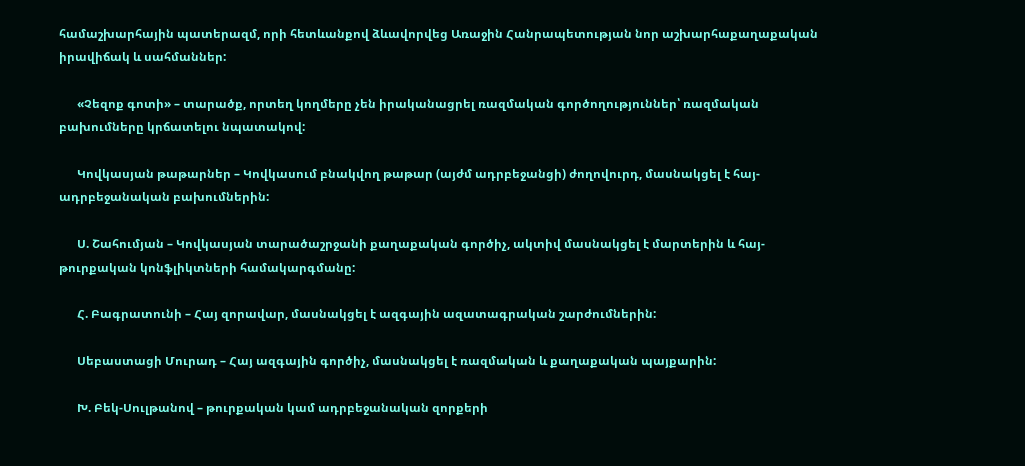համաշխարհային պատերազմ, որի հետևանքով ձևավորվեց Առաջին Հանրապետության նոր աշխարհաքաղաքական իրավիճակ և սահմաններ:

      «Չեզոք գոտի» – տարածք, որտեղ կողմերը չեն իրականացրել ռազմական գործողություններ՝ ռազմական բախումները կրճատելու նպատակով:

      Կովկասյան թաթարներ – Կովկասում բնակվող թաթար (այժմ ադրբեջանցի) ժողովուրդ, մասնակցել է հայ-ադրբեջանական բախումներին:

      Ս. Շահումյան – Կովկասյան տարածաշրջանի քաղաքական գործիչ, ակտիվ մասնակցել է մարտերին և հայ-թուրքական կոնֆլիկտների համակարգմանը:

      Հ. Բագրատունի – Հայ զորավար, մասնակցել է ազգային ազատագրական շարժումներին:

      Սեբաստացի Մուրադ – Հայ ազգային գործիչ, մասնակցել է ռազմական և քաղաքական պայքարին:

      Խ. Բեկ-Սուլթանով – թուրքական կամ ադրբեջանական զորքերի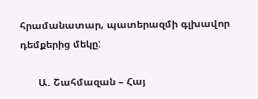հրամանատար, պատերազմի գլխավոր դեմքերից մեկը:

      Ա. Շահմազան – Հայ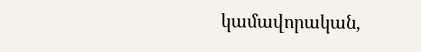կամավորական,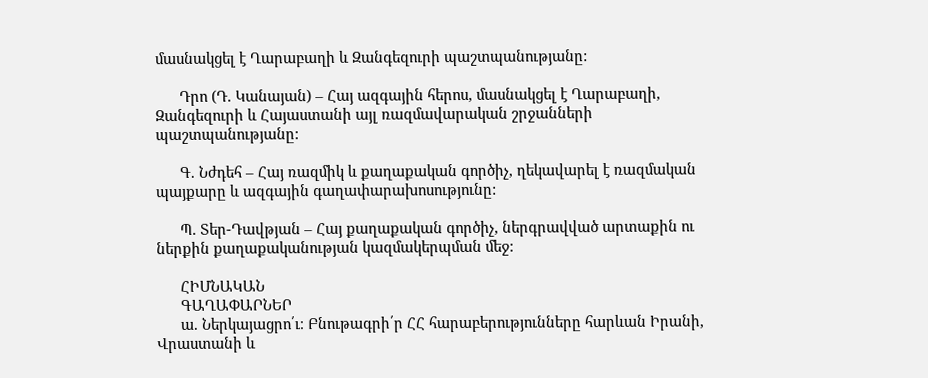մասնակցել է Ղարաբաղի և Զանգեզուրի պաշտպանությանը:

      Դրո (Դ. Կանայան) – Հայ ազգային հերոս, մասնակցել է Ղարաբաղի, Զանգեզուրի և Հայաստանի այլ ռազմավարական շրջանների պաշտպանությանը:

      Գ. Նժդեհ – Հայ ռազմիկ և քաղաքական գործիչ, ղեկավարել է ռազմական պայքարը և ազգային գաղափարախոսությունը:

      Պ. Տեր-Դավթյան – Հայ քաղաքական գործիչ, ներգրավված արտաքին ու ներքին քաղաքականության կազմակերպման մեջ:

      ՀԻՄՆԱԿԱՆ
      ԳԱՂԱՓԱՐՆԵՐ
      ա. Ներկայացրո՛ւ։ Բնութագրի՛ր ՀՀ հարաբերությունները հարևան Իրանի, Վրաստանի և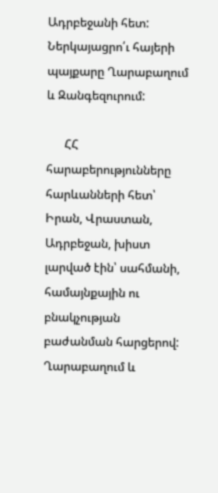Ադրբեջանի հետ: Ներկայացրո՛ւ հայերի պայքարը Ղարաբաղում և Զանգեզուրում:

      ՀՀ հարաբերությունները հարևանների հետ՝ Իրան, Վրաստան, Ադրբեջան, խիստ լարված էին՝ սահմանի, համայնքային ու բնակչության բաժանման հարցերով: Ղարաբաղում և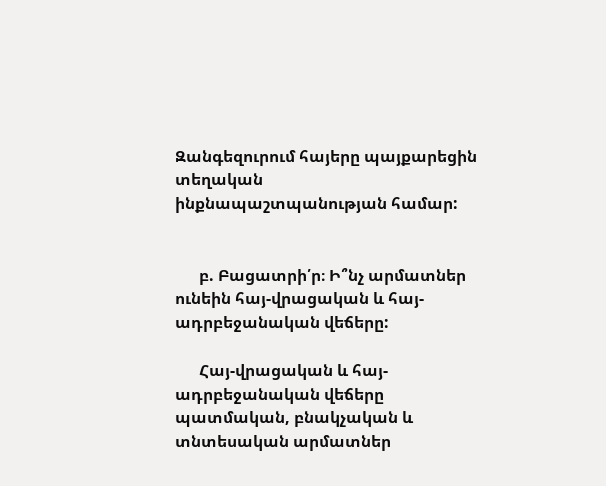Զանգեզուրում հայերը պայքարեցին տեղական ինքնապաշտպանության համար:


      բ. Բացատրի՛ր։ Ի՞նչ արմատներ ունեին հայ-վրացական և հայ-ադրբեջանական վեճերը:

      Հայ-վրացական և հայ-ադրբեջանական վեճերը պատմական, բնակչական և տնտեսական արմատներ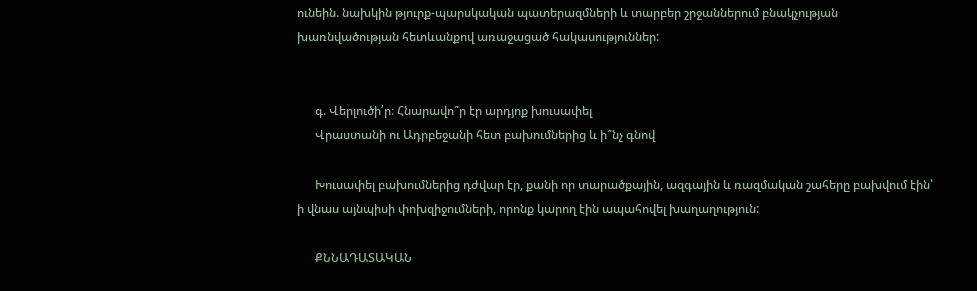ունեին. նախկին թյուրք-պարսկական պատերազմների և տարբեր շրջաններում բնակչության խառնվածության հետևանքով առաջացած հակասություններ:


      գ. Վերլուծի՛ր։ Հնարավո՞ր էր արդյոք խուսափել
      Վրաստանի ու Ադրբեջանի հետ բախումներից և ի՞նչ գնով

      Խուսափել բախումներից դժվար էր, քանի որ տարածքային, ազգային և ռազմական շահերը բախվում էին՝ ի վնաս այնպիսի փոխզիջումների, որոնք կարող էին ապահովել խաղաղություն:

      ՔՆՆԱԴԱՏԱԿԱՆ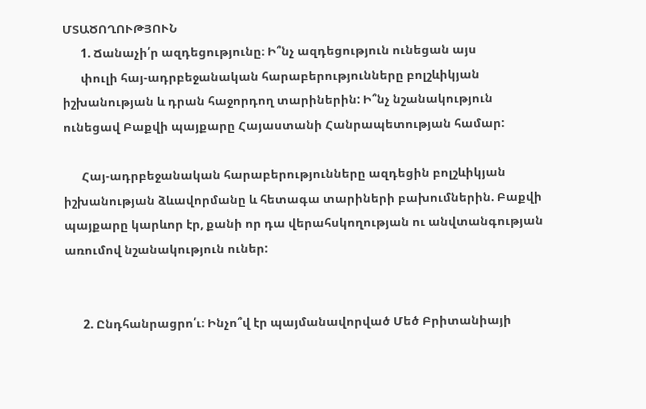ՄՏԱԾՈՂՈՒԹՅՈՒՆ
      1. Ճանաչի՛ր ազդեցությունը։ Ի՞նչ ազդեցություն ունեցան այս
      փուլի հայ-ադրբեջանական հարաբերությունները բոլշևիկյան իշխանության և դրան հաջորդող տարիներին: Ի՞նչ նշանակություն ունեցավ Բաքվի պայքարը Հայաստանի Հանրապետության համար:

      Հայ-ադրբեջանական հարաբերությունները ազդեցին բոլշևիկյան իշխանության ձևավորմանը և հետագա տարիների բախումներին. Բաքվի պայքարը կարևոր էր, քանի որ դա վերահսկողության ու անվտանգության առումով նշանակություն ուներ:


      2. Ընդհանրացրո՛ւ։ Ինչո՞վ էր պայմանավորված Մեծ Բրիտանիայի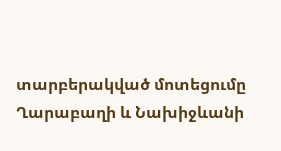տարբերակված մոտեցումը Ղարաբաղի և Նախիջևանի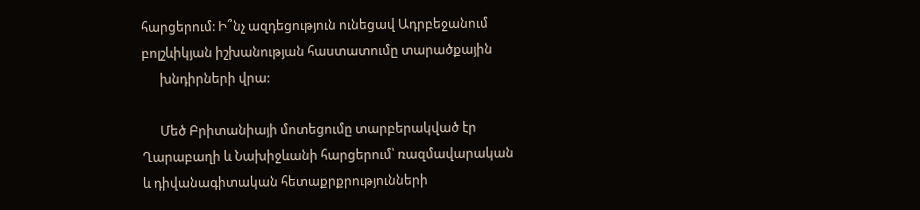հարցերում: Ի՞նչ ազդեցություն ունեցավ Ադրբեջանում բոլշևիկյան իշխանության հաստատումը տարածքային
      խնդիրների վրա:

      Մեծ Բրիտանիայի մոտեցումը տարբերակված էր Ղարաբաղի և Նախիջևանի հարցերում՝ ռազմավարական և դիվանագիտական հետաքրքրությունների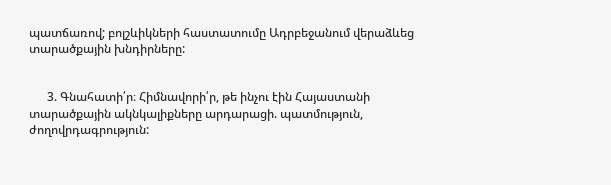պատճառով; բոլշևիկների հաստատումը Ադրբեջանում վերաձևեց տարածքային խնդիրները:


      3. Գնահատի՛ր։ Հիմնավորի՛ր, թե ինչու էին Հայաստանի տարածքային ակնկալիքները արդարացի. պատմություն, ժողովրդագրություն: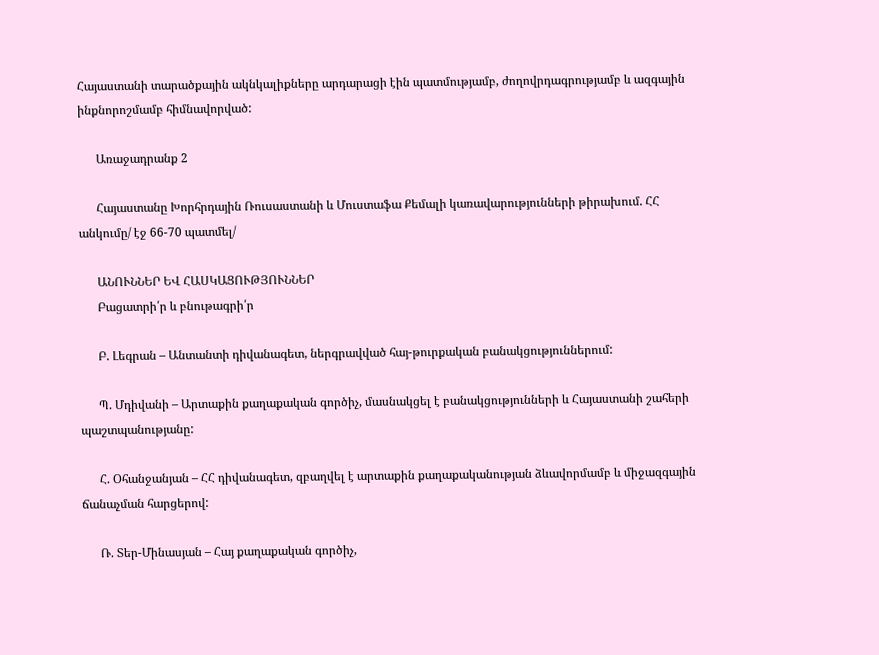Հայաստանի տարածքային ակնկալիքները արդարացի էին պատմությամբ, ժողովրդագրությամբ և ազգային ինքնորոշմամբ հիմնավորված:

      Առաջադրանք 2

      Հայաստանը Խորհրդային Ռուսաստանի և Մուստաֆա Քեմալի կառավարությունների թիրախում. ՀՀ անկումը/ էջ 66-70 պատմել/

      ԱՆՈՒՆՆԵՐ ԵՎ ՀԱՍԿԱՑՈՒԹՅՈՒՆՆԵՐ
      Բացատրի՛ր և բնութագրի՛ր

      Բ. Լեգրան – Անտանտի դիվանագետ, ներգրավված հայ-թուրքական բանակցություններում:

      Պ. Մդիվանի – Արտաքին քաղաքական գործիչ, մասնակցել է բանակցությունների և Հայաստանի շահերի պաշտպանությանը:

      Հ. Օհանջանյան – ՀՀ դիվանագետ, զբաղվել է արտաքին քաղաքականության ձևավորմամբ և միջազգային ճանաչման հարցերով:

      Ռ. Տեր-Մինասյան – Հայ քաղաքական գործիչ,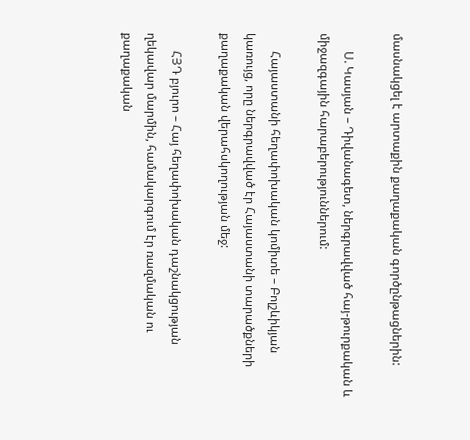մասնակցել է արտաքին քաղաքական գործընթացներին:

      Ս. Կասյան – Դիվանագետ, ներգրավված հայ-թուրքական և միջազգային հարաբերություններում:

      Հայաստանի հեղափոխական կոմիտե – Բոլշևիկյան կառույց, որը ներգրավված էր Հայաստանի տարածքների քաղաքական վերահսկողության մեջ:

      ՀՅԴ բյուրո – Հայ հեղափոխական դաշնակցության ղեկավար մարմին, համակարգում էր ռազմական ու քաղաքական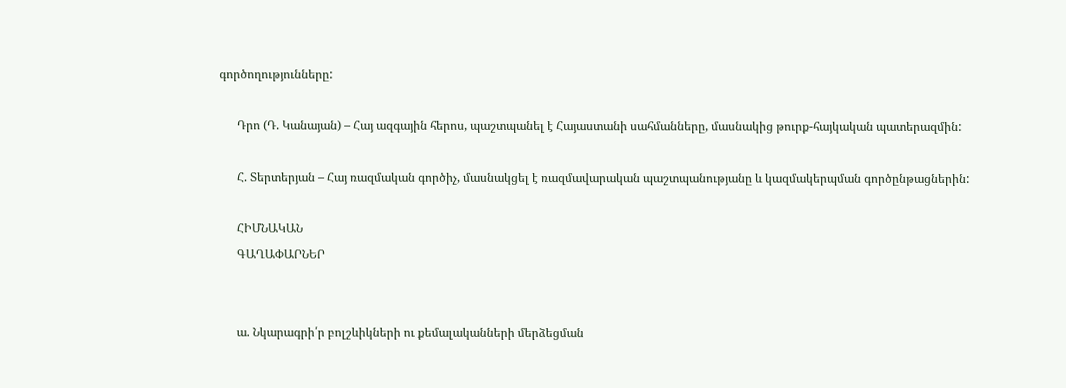գործողությունները:

      Դրո (Դ. Կանայան) – Հայ ազգային հերոս, պաշտպանել է Հայաստանի սահմանները, մասնակից թուրք-հայկական պատերազմին:

      Հ. Տերտերյան – Հայ ռազմական գործիչ, մասնակցել է ռազմավարական պաշտպանությանը և կազմակերպման գործընթացներին:

      ՀԻՄՆԱԿԱՆ
      ԳԱՂԱՓԱՐՆԵՐ


      ա. Նկարագրի՛ր բոլշևիկների ու քեմալականների մերձեցման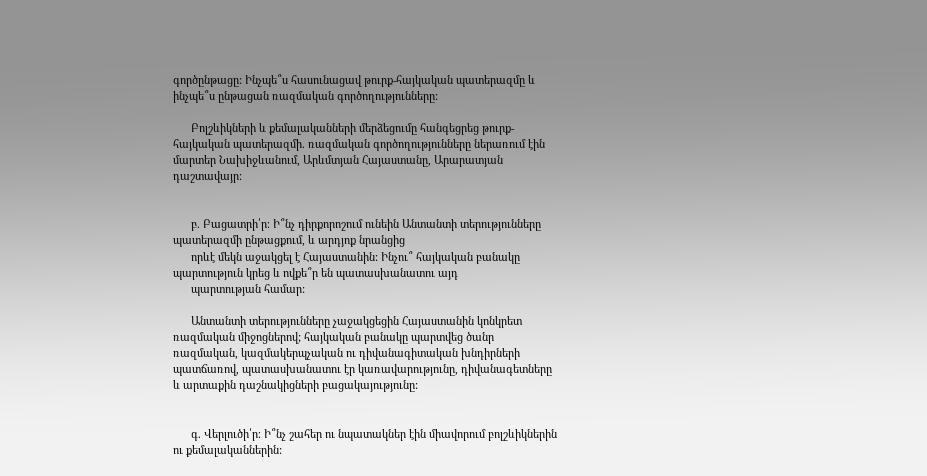գործընթացը: Ինչպե՞ս հասունացավ թուրք-հայկական պատերազմը և ինչպե՞ս ընթացան ռազմական գործողությունները:

      Բոլշևիկների և քեմալականների մերձեցումը հանգեցրեց թուրք-հայկական պատերազմի. ռազմական գործողությունները ներառում էին մարտեր Նախիջևանում, Արևմտյան Հայաստանը, Արարատյան դաշտավայր:


      բ. Բացատրի՛ր։ Ի՞նչ դիրքորոշում ունեին Անտանտի տերությունները պատերազմի ընթացքում, և արդյոք նրանցից
      որևէ մեկն աջակցել է Հայաստանին: Ինչու՞ հայկական բանակը պարտություն կրեց և ովքե՞ր են պատասխանատու այդ
      պարտության համար:

      Անտանտի տերությունները չաջակցեցին Հայաստանին կոնկրետ ռազմական միջոցներով; հայկական բանակը պարտվեց ծանր ռազմական, կազմակերպչական ու դիվանագիտական խնդիրների պատճառով, պատասխանատու էր կառավարությունը, դիվանագետները և արտաքին դաշնակիցների բացակայությունը:


      գ. Վերլուծի՛ր։ Ի՞նչ շահեր ու նպատակներ էին միավորում բոլշևիկներին ու քեմալականներին: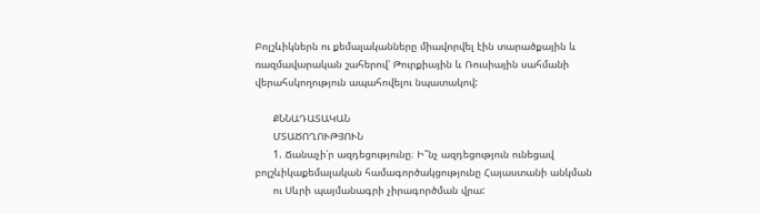Բոլշևիկներն ու քեմալականները միավորվել էին տարածքային և ռազմավարական շահերով՝ Թուրքիային և Ռուսիային սահմանի վերահսկողություն ապահովելու նպատակով:

      ՔՆՆԱԴԱՏԱԿԱՆ
      ՄՏԱԾՈՂՈՒԹՅՈՒՆ
      1. Ճանաչի՛ր ազդեցությունը։ Ի՞նչ ազդեցություն ունեցավ բոլշևիկաքեմալական համագործակցությունը Հայաստանի անկման
      ու Սևրի պայմանագրի չիրագործման վրա: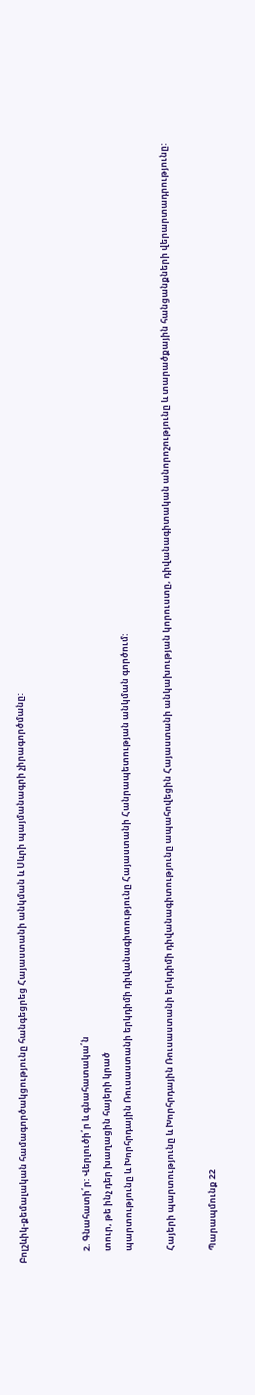Բոլշևիկ-քեմալական համագործակցությունը հանգեցրեց Հայաստանի անկման և Սևրի պայմանագրի չիրագործմանը:


      2. Գնահատի՛ր: Վերլուծի՛ր և գնահատակա՛ն
      տուր, թե ինչ դեր խաղացին հայերի կրած
      պարտությունը և Խորհրդային Ռուսաստանի երկդիմի դիվանագիտությունը Հայաստանի Հանրապետության անկման գործում:

      Հայերի պարտությունը և Խորհրդային Ռուսաստանի երկդիմի դիվանագիտությունը ապահովեցին Հայաստանի անկախության կորուստը, դիվանագիտական անորոշությունը և տարածքային հանցանքների վերարտադրությունը:

      Պարապմունք 22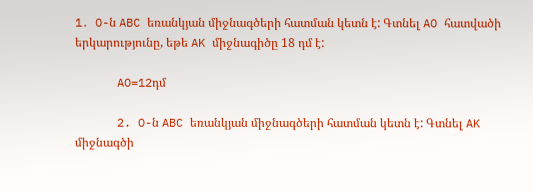1․ O-ն ABC եռանկյան միջնագծերի հատման կետն է: Գտնել AO հատվածի երկարությունը, եթե AK միջնագիծը 18 դմ է:

      AO=12դմ

      2. O-ն ABC եռանկյան միջնագծերի հատման կետն է: Գտնել AK միջնագծի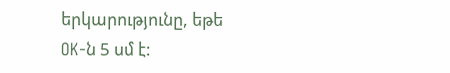երկարությունը, եթե OK-ն 5 սմ է: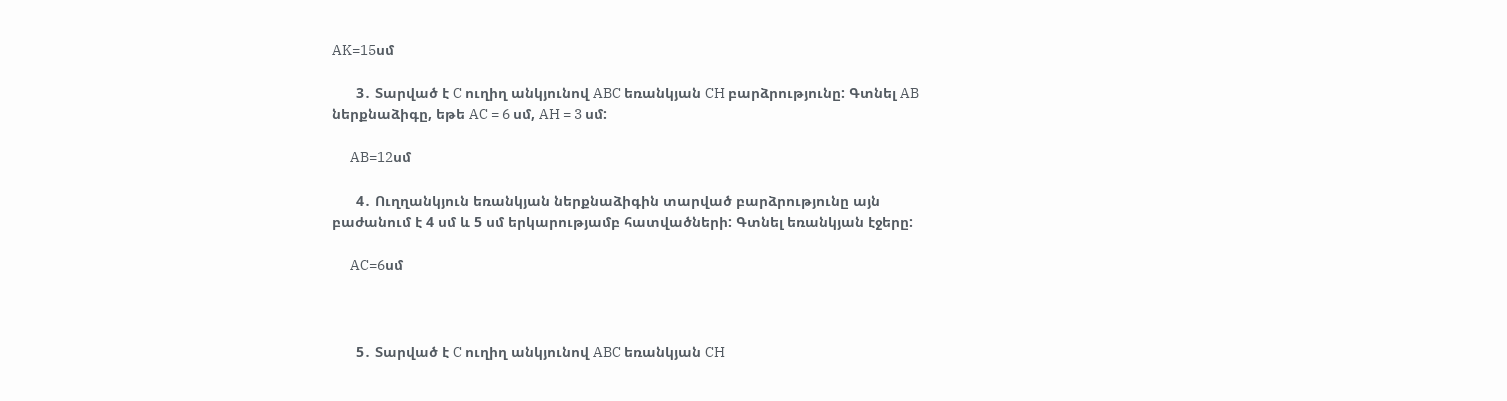AK=15սմ

      3․ Տարված է C ուղիղ անկյունով ABC եռանկյան CH բարձրությունը: Գտնել AB ներքնաձիգը, եթե AC = 6 սմ, AH = 3 սմ:

      AB=12սմ

      4․ Ուղղանկյուն եռանկյան ներքնաձիգին տարված բարձրությունը այն բաժանում է 4 սմ և 5 սմ երկարությամբ հատվածների: Գտնել եռանկյան էջերը:

      AC=6սմ



      5․ Տարված է C ուղիղ անկյունով ABC եռանկյան CH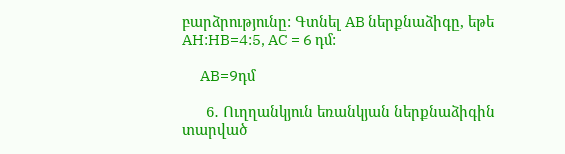բարձրությունը: Գտնել AB ներքնաձիգը, եթե AH:HB=4:5, AC = 6 դմ:

      AB=9դմ

      6․ Ուղղանկյուն եռանկյան ներքնաձիգին տարված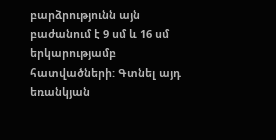բարձրությունն այն բաժանում է 9 սմ և 16 սմ երկարությամբ հատվածների: Գտնել այդ եռանկյան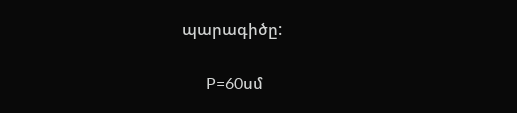պարագիծը:

      P=60սմ